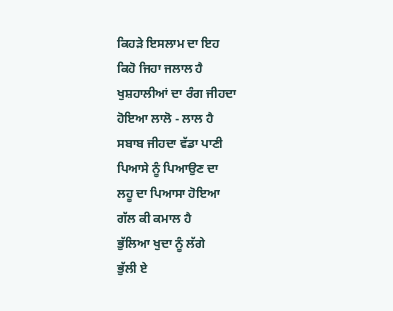ਕਿਹੜੇ ਇਸਲਾਮ ਦਾ ਇਹ
ਕਿਹੋ ਜਿਹਾ ਜਲਾਲ ਹੈ
ਖੁਸ਼ਹਾਲੀਆਂ ਦਾ ਰੰਗ ਜੀਹਦਾ
ਹੋਇਆ ਲਾਲੋ - ਲਾਲ ਹੈ
ਸਬਾਬ ਜੀਹਦਾ ਵੱਡਾ ਪਾਣੀ
ਪਿਆਸੇ ਨੂੰ ਪਿਆਉਣ ਦਾ
ਲਹੂ ਦਾ ਪਿਆਸਾ ਹੋਇਆ
ਗੱਲ ਕੀ ਕਮਾਲ ਹੈ
ਭੁੱਲਿਆ ਖੁਦਾ ਨੂੰ ਲੱਗੇ
ਭੁੱਲੀ ਏ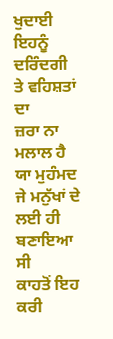ਖੁਦਾਈ ਇਹਨੂੰ
ਦਰਿੰਦਗੀ ਤੇ ਵਹਿਸ਼ਤਾਂ ਦਾ
ਜ਼ਰਾ ਨਾ ਮਲਾਲ ਹੈ
ਯਾ ਮੁਹੰਮਦ ਜੇ ਮਨੁੱਖਾਂ ਦੇ
ਲਈ ਹੀ ਬਣਾਇਆ ਸੀ
ਕਾਹਤੋਂ ਇਹ ਕਰੀ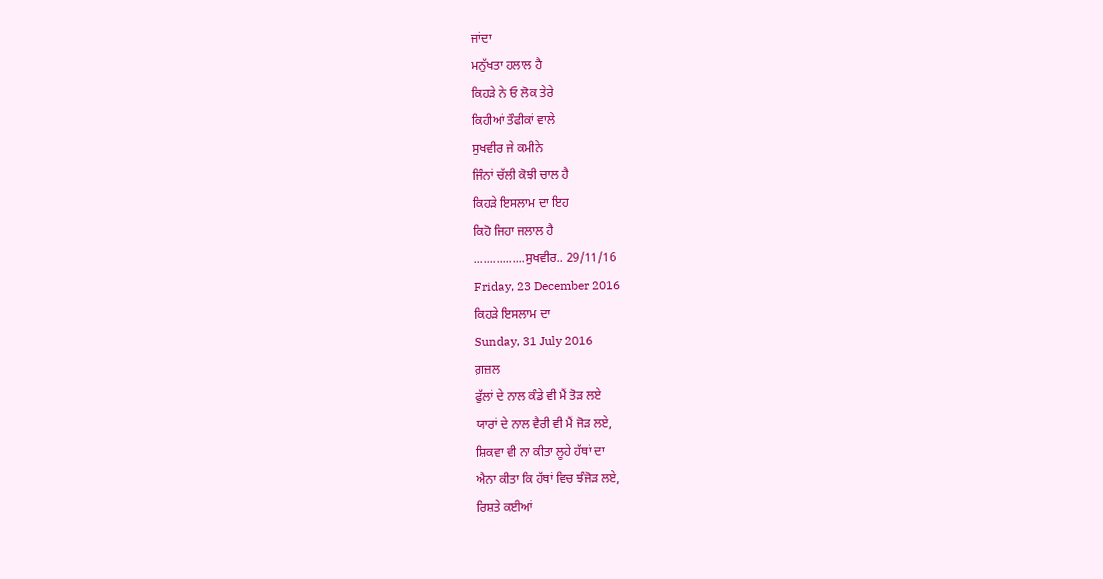ਜਾਂਦਾ
ਮਨੁੱਖਤਾ ਹਲਾਲ ਹੈ
ਕਿਹੜੇ ਨੇ ਓ ਲੋਕ ਤੇਰੇ
ਕਿਹੀਆਂ ਤੌਫੀਕਾਂ ਵਾਲੇ
ਸੁਖਵੀਰ ਜੇ ਕਮੀਨੇ
ਜਿੰਨਾਂ ਚੱਲੀ ਕੋਝੀ ਚਾਲ ਹੈ
ਕਿਹੜੇ ਇਸਲਾਮ ਦਾ ਇਹ
ਕਿਹੋ ਜਿਹਾ ਜਲਾਲ ਹੈ
................ਸੁਖਵੀਰ.. 29/11/16
Friday, 23 December 2016
ਕਿਹੜੇ ਇਸਲਾਮ ਦਾ
Sunday, 31 July 2016
ਗ਼ਜ਼ਲ
ਫੁੱਲਾਂ ਦੇ ਨਾਲ ਕੰਡੇ ਵੀ ਮੈਂ ਤੋੜ ਲਏ
ਯਾਰਾਂ ਦੇ ਨਾਲ ਵੈਰੀ ਵੀ ਮੈਂ ਜੋੜ ਲਏ,
ਸ਼ਿਕਵਾ ਵੀ ਨਾ ਕੀਤਾ ਲੂਹੇ ਹੱਥਾਂ ਦਾ
ਐਨਾ ਕੀਤਾ ਕਿ ਹੱਥਾਂ ਵਿਚ ਝੰਜੋੜ ਲਏ,
ਰਿਸ਼ਤੇ ਕਈਆਂ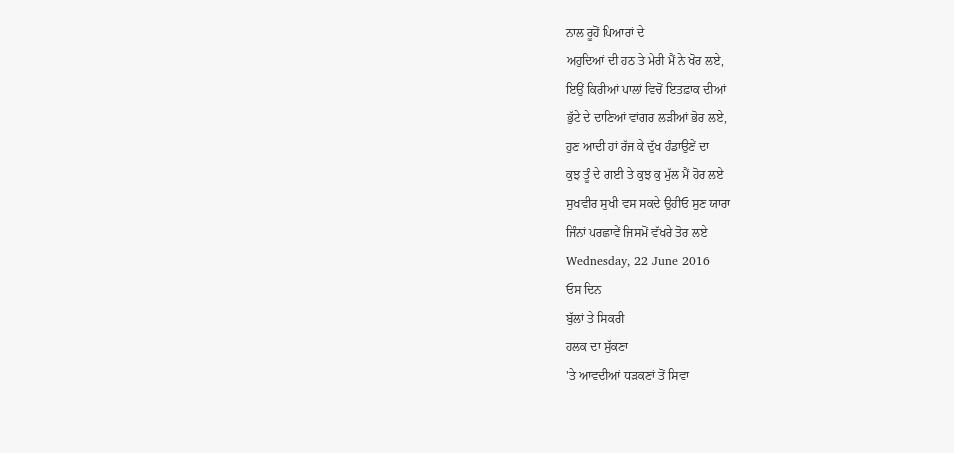ਨਾਲ ਰੂਹੋਂ ਪਿਆਰਾਂ ਦੇ
ਅਹੁਦਿਆਂ ਦੀ ਹਠ ਤੇ ਮੇਰੀ ਮੈਂ ਨੇ ਖੋਰ ਲਏ,
ਇਉਂ ਕਿਰੀਆਂ ਪਾਲਾਂ ਵਿਚੋਂ ਇਤਫ਼ਾਕ ਦੀਆਂ
ਭੁੱਟੇ ਦੇ ਦਾਣਿਆਂ ਵਾਂਗਰ ਲੜੀਆਂ ਭੋਰ ਲਏ,
ਹੁਣ ਆਦੀ ਹਾਂ ਰੱਜ ਕੇ ਦੁੱਖ ਹੰਡਾਉਣੇਂ ਦਾ
ਕੁਝ ਤੂੰ ਦੇ ਗਈ ਤੇ ਕੁਝ ਕੁ ਮੁੱਲ ਮੈਂ ਹੋਰ ਲਏ
ਸੁਖਵੀਰ ਸੁਖੀ ਵਸ ਸਕਦੇ ਉਹੀਓ ਸੁਣ ਯਾਰਾ
ਜਿੰਨਾਂ ਪਰਛਾਵੇਂ ਜਿਸਮੋਂ ਵੱਖਰੇ ਤੋਰ ਲਏ
Wednesday, 22 June 2016
ਓਸ ਦਿਨ
ਬੁੱਲਾਂ ਤੇ ਸਿਕਰੀ
ਹਲਕ ਦਾ ਸੁੱਕਣਾ
'ਤੇ ਆਵਦੀਆਂ ਧੜਕਣਾਂ ਤੋਂ ਸਿਵਾ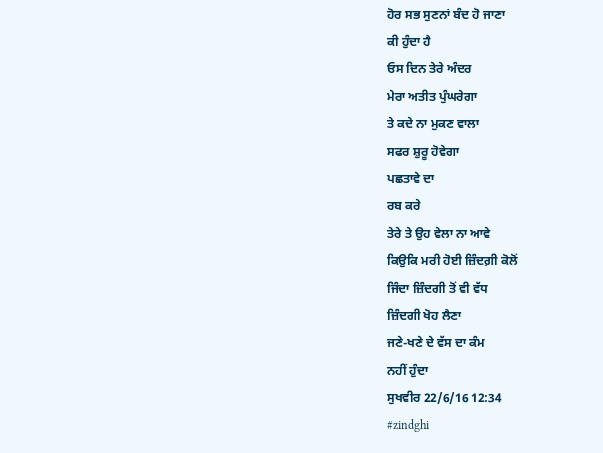ਹੋਰ ਸਭ ਸੁਣਨਾਂ ਬੰਦ ਹੋ ਜਾਣਾ
ਕੀ ਹੁੰਦਾ ਹੈ
ਓਸ ਦਿਨ ਤੇਰੇ ਅੰਦਰ
ਮੇਰਾ ਅਤੀਤ ਪੁੰਘਰੇਗਾ
ਤੇ ਕਦੇ ਨਾ ਮੁਕਣ ਵਾਲਾ
ਸਫਰ ਸ਼ੁਰੂ ਹੋਵੇਗਾ
ਪਛਤਾਵੇ ਦਾ
ਰਬ ਕਰੇ
ਤੇਰੇ ਤੇ ਉਹ ਵੇਲਾ ਨਾ ਆਵੇ
ਕਿਉਕਿ ਮਰੀ ਹੋਈ ਜ਼ਿੰਦਗ਼ੀ ਕੋਲੋਂ
ਜਿੰਦਾ ਜ਼ਿੰਦਗੀ ਤੋਂ ਵੀ ਵੱਧ
ਜ਼ਿੰਦਗੀ ਖੋਹ ਲੈਣਾ
ਜਣੇ-ਖਣੇ ਦੇ ਵੱਸ ਦਾ ਕੰਮ
ਨਹੀਂ ਹੁੰਦਾ
ਸੁਖਵੀਰ 22/6/16 12:34
#zindghi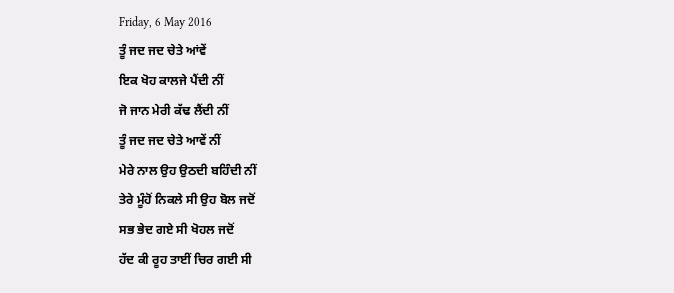Friday, 6 May 2016
ਤੂੰ ਜਦ ਜਦ ਚੇਤੇ ਆਂਵੇਂ
ਇਕ ਖੋਹ ਕਾਲਜੇ ਪੈਂਦੀ ਨੀਂ
ਜੋ ਜਾਨ ਮੇਰੀ ਕੱਢ ਲੈਂਦੀ ਨੀਂ
ਤੂੰ ਜਦ ਜਦ ਚੇਤੇ ਆਵੇਂ ਨੀਂ
ਮੇਰੇ ਨਾਲ ਉਹ ਉਠਦੀ ਬਹਿੰਦੀ ਨੀਂ
ਤੇਰੇ ਮੂੰਹੋਂ ਨਿਕਲੇ ਸੀ ਉਹ ਬੋਲ ਜਦੋਂ
ਸਭ ਭੇਦ ਗਏ ਸੀ ਖੋਹਲ ਜਦੋਂ
ਹੱਦ ਕੀ ਰੂਹ ਤਾਈਂ ਚਿਰ ਗਈ ਸੀ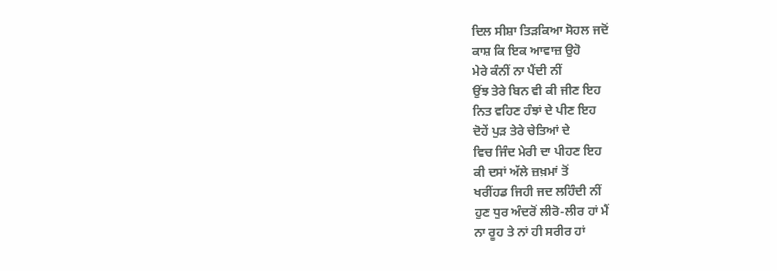ਦਿਲ ਸੀਸ਼ਾ ਤਿੜਕਿਆ ਸੋਹਲ ਜਦੋਂ
ਕਾਸ਼ ਕਿ ਇਕ ਆਵਾਜ਼ ਉਹੋ
ਮੇਰੇ ਕੰਨੀਂ ਨਾ ਪੈਂਦੀ ਨੀਂ
ਉਂਝ ਤੇਰੇ ਬਿਨ ਵੀ ਕੀ ਜੀਣ ਇਹ
ਨਿਤ ਵਹਿਣ ਹੰਝਾਂ ਦੇ ਪੀਣ ਇਹ
ਦੋਹੇਂ ਪੁੜ ਤੇਰੇ ਚੇਤਿਆਂ ਦੇ
ਵਿਚ ਜਿੰਦ ਮੇਰੀ ਦਾ ਪੀਹਣ ਇਹ
ਕੀ ਦਸਾਂ ਅੱਲੇ ਜ਼ਖ਼ਮਾਂ ਤੋਂ
ਖਰੀਂਹਡ ਜਿਹੀ ਜਦ ਲਹਿੰਦੀ ਨੀਂ
ਹੁਣ ਧੁਰ ਅੰਦਰੋਂ ਲੀਰੋ-ਲੀਰ ਹਾਂ ਮੈਂ
ਨਾ ਰੂਹ ਤੇ ਨਾਂ ਹੀ ਸਰੀਰ ਹਾਂ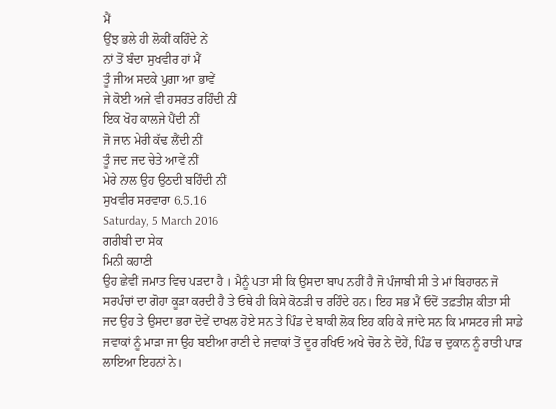ਮੈਂ
ਉਂਝ ਭਲੇ ਹੀ ਲੋਕੀਂ ਕਹਿੰਦੇ ਨੇਂ
ਨਾਂ ਤੋਂ ਬੰਦਾ ਸੁਖਵੀਰ ਹਾਂ ਮੈਂ
ਤੂੰ ਜੀਅ ਸਦਕੇ ਪੁਗਾ ਆ ਭਾਵੇਂ
ਜੇ ਕੋਈ ਅਜੇ ਵੀ ਹਸਰਤ ਰਹਿੰਦੀ ਨੀਂ
ਇਕ ਖੋਹ ਕਾਲਜੇ ਪੈਂਦੀ ਨੀਂ
ਜੋ ਜਾਨ ਮੇਰੀ ਕੱਢ ਲੈਂਦੀ ਨੀਂ
ਤੂੰ ਜਦ ਜਦ ਚੇਤੇ ਆਵੇਂ ਨੀਂ
ਮੇਰੇ ਨਾਲ ਉਹ ਉਠਦੀ ਬਹਿੰਦੀ ਨੀਂ
ਸੁਖਵੀਰ ਸਰਵਾਰਾ 6.5.16
Saturday, 5 March 2016
ਗਰੀਬੀ ਦਾ ਸੇਕ
ਮਿਨੀ ਕਹਾਣੀ
ਉਹ ਛੇਵੀਂ ਜਮਾਤ ਵਿਚ ਪੜਦਾ ਹੈ । ਮੈਨੂੰ ਪਤਾ ਸੀ ਕਿ ਉਸਦਾ ਬਾਪ ਨਹੀਂ ਹੈ ਜੋ ਪੰਜਾਬੀ ਸੀ ਤੇ ਮਾਂ ਬਿਹਾਰਨ ਜੋ ਸਰਪੰਚਾਂ ਦਾ ਗੋਹਾ ਕੂੜਾ ਕਰਦੀ ਹੈ ਤੇ ਓਥੇ ਹੀ ਕਿਸੇ ਕੋਠੜੀ ਚ ਰਹਿੰਦੇ ਹਨ। ਇਹ ਸਭ ਮੈਂ ਓਦੋਂ ਤਫ਼ਤੀਸ਼ ਕੀਤਾ ਸੀ ਜਦ ਉਹ ਤੇ ਉਸਦਾ ਭਰਾ ਦੋਵੇਂ ਦਾਖਲ ਹੋਏ ਸਨ ਤੇ ਪਿੰਡ ਦੇ ਬਾਕੀ ਲੋਕ ਇਹ ਕਹਿ ਕੇ ਜਾਂਦੇ ਸਨ ਕਿ ਮਾਸਟਰ ਜੀ ਸਾਡੇ ਜਵਾਕਾਂ ਨੂੰ ਮਾੜਾ ਜਾ ਉਹ ਬਈਆ ਰਾਣੀ ਦੇ ਜਵਾਕਾਂ ਤੋਂ ਦੂਰ ਰਖਿਓ ਅਖੇ ਚੋਰ ਨੇ ਦੋਹੇਂ, ਪਿੰਡ ਚ ਦੁਕਾਨ ਨੂੰ ਰਾਤੀ ਪਾੜ ਲਾਇਆ ਇਹਨਾਂ ਨੇ।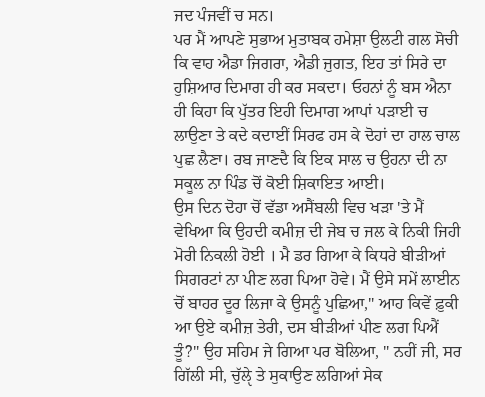ਜਦ ਪੰਜਵੀਂ ਚ ਸਨ।
ਪਰ ਮੈਂ ਆਪਣੇ ਸੁਭਾਅ ਮੁਤਾਬਕ ਹਮੇਸ਼ਾ ਉਲਟੀ ਗਲ ਸੋਚੀ ਕਿ ਵਾਹ ਐਡਾ ਜਿਗਰਾ, ਐਡੀ ਜੁਗਤ, ਇਹ ਤਾਂ ਸਿਰੇ ਦਾ ਹੁਸ਼ਿਆਰ ਦਿਮਾਗ ਹੀ ਕਰ ਸਕਦਾ। ਓਹਨਾਂ ਨੂੰ ਬਸ ਐਨਾ ਹੀ ਕਿਹਾ ਕਿ ਪੁੱਤਰ ਇਹੀ ਦਿਮਾਗ ਆਪਾਂ ਪੜਾਈ ਚ ਲਾਉਣਾ ਤੇ ਕਦੇ ਕਦਾਈਂ ਸਿਰਫ ਹਸ ਕੇ ਦੋਹਾਂ ਦਾ ਹਾਲ ਚਾਲ ਪੁਛ ਲੈਣਾ। ਰਬ ਜਾਣਦੈ ਕਿ ਇਕ ਸਾਲ ਚ ਉਹਨਾ ਦੀ ਨਾ ਸਕੂਲ ਨਾ ਪਿੰਡ ਚੋਂ ਕੋਈ ਸ਼ਿਕਾਇਤ ਆਈ।
ਉਸ ਦਿਨ ਦੋਹਾ ਚੋਂ ਵੱਡਾ ਅਸੈਂਬਲੀ ਵਿਚ ਖੜਾ 'ਤੇ ਮੈਂ ਵੇਖਿਆ ਕਿ ਉਹਦੀ ਕਮੀਜ਼ ਦੀ ਜੇਬ ਚ ਜਲ ਕੇ ਨਿਕੀ ਜਿਹੀ ਮੋਰੀ ਨਿਕਲੀ ਹੋਈ । ਮੈ ਡਰ ਗਿਆ ਕੇ ਕਿਧਰੇ ਬੀੜੀਆਂ ਸਿਗਰਟਾਂ ਨਾ ਪੀਣ ਲਗ ਪਿਆ ਹੋਵੇ। ਮੈਂ ਉਸੇ ਸਮੇਂ ਲਾਈਨ ਚੋਂ ਬਾਹਰ ਦੂਰ ਲਿਜਾ ਕੇ ਉਸਨੂੰ ਪੁਛਿਆ," ਆਹ ਕਿਵੇਂ ਫ਼ੁਕੀ ਆ ਉਏ ਕਮੀਜ਼ ਤੇਰੀ, ਦਸ ਬੀੜੀਆਂ ਪੀਣ ਲਗ ਪਿਐਂ ਤੂੰ?" ਉਹ ਸਹਿਮ ਜੇ ਗਿਆ ਪਰ ਬੋਲਿਆ, " ਨਹੀਂ ਜੀ, ਸਰ ਗਿੱਲੀ ਸੀ, ਚੁੱਲੵੇ ਤੇ ਸੁਕਾਉਣ ਲਗਿਆਂ ਸੇਕ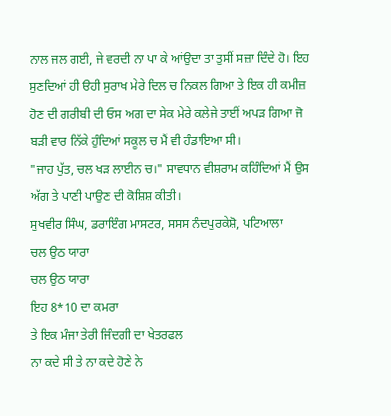ਨਾਲ ਜਲ ਗਈ, ਜੇ ਵਰਦੀ ਨਾ ਪਾ ਕੇ ਆਂਉਦਾ ਤਾ ਤੁਸੀਂ ਸਜ਼ਾ ਦਿੰਦੇ ਹੋ। ਇਹ ਸੁਣਦਿਆਂ ਹੀ ੳਹੀ ਸੁਰਾਖ ਮੇਰੇ ਦਿਲ ਚ ਨਿਕਲ ਗਿਆ ਤੇ ਇਕ ਹੀ ਕਮੀਜ਼ ਹੋਣ ਦੀ ਗਰੀਬੀ ਦੀ ਓਸ ਅਗ ਦਾ ਸੇਕ ਮੇਰੇ ਕਲੇਜੇ ਤਾਈਂ ਅਪੜ ਗਿਆ ਜੋ ਬੜੀ ਵਾਰ ਨਿੱਕੇ ਹੁੰਦਿਆਂ ਸਕੂਲ ਚ ਮੈਂ ਵੀ ਹੰਡਾਇਆ ਸੀ।
"ਜਾਹ ਪੁੱਤ, ਚਲ ਖੜ ਲਾਈਨ ਚ।" ਸਾਵਧਾਨ ਵੀਸ਼ਰਾਮ ਕਹਿੰਦਿਆਂ ਮੈਂ ਉਸ ਅੱਗ ਤੇ ਪਾਣੀ ਪਾਉਣ ਦੀ ਕੋਸ਼ਿਸ਼ ਕੀਤੀ।
ਸੁਖਵੀਰ ਸਿੰਘ, ਡਰਾਇੰਗ ਮਾਸਟਰ, ਸਸਸ ਨੰਦਪੁਰਕੇਸ਼ੋ, ਪਟਿਆਲਾ
ਚਲ ਉਠ ਯਾਰਾ
ਚਲ ਉਠ ਯਾਰਾ
ਇਹ 8*10 ਦਾ ਕਮਰਾ
ਤੇ ਇਕ ਮੰਜਾ ਤੇਰੀ ਜਿੰਦਗੀ ਦਾ ਖੇਤਰਫਲ
ਨਾ ਕਦੇ ਸੀ ਤੇ ਨਾ ਕਦੇ ਹੋਣੇ ਨੇ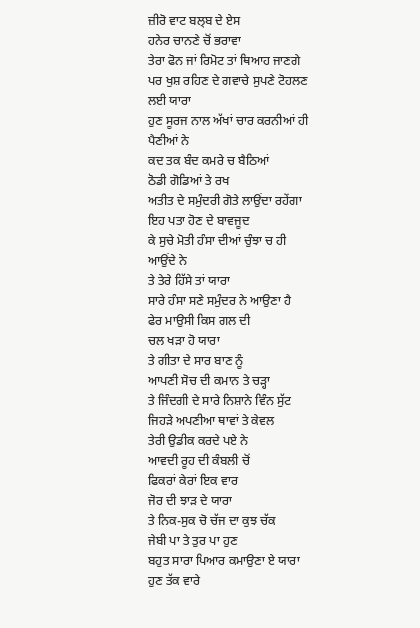ਜ਼ੀਰੋ ਵਾਟ ਬਲ੍ਬ ਦੇ ਏਸ
ਹਨੇਰ ਚਾਨਣੇ ਚੋਂ ਭਰਾਵਾ
ਤੇਰਾ ਫੋਨ ਜਾਂ ਰਿਮੋਟ ਤਾਂ ਥਿਆਹ ਜਾਣਗੇ
ਪਰ ਖੁਸ਼ ਰਹਿਣ ਦੇ ਗਵਾਚੇ ਸੁਪਣੇ ਟੋਹਲਣ ਲਈ ਯਾਰਾ
ਹੁਣ ਸੂਰਜ ਨਾਲ ਅੱਖਾਂ ਚਾਰ ਕਰਨੀਆਂ ਹੀ ਪੈਣੀਆਂ ਨੇ
ਕਦ ਤਕ ਬੰਦ ਕਮਰੇ ਚ ਬੈਠਿਆਂ
ਠੋਡੀ ਗੋਡਿਆਂ ਤੇ ਰਖ
ਅਤੀਤ ਦੇ ਸਮੁੰਦਰੀ ਗੋਤੇ ਲਾਉਂਦਾ ਰਹੇਂਗਾ
ਇਹ ਪਤਾ ਹੋਣ ਦੇ ਬਾਵਜੂਦ
ਕੇ ਸੁਚੇ ਮੋਤੀ ਹੰਸਾ ਦੀਆਂ ਚੁੰਝਾ ਚ ਹੀ ਆਉਂਦੇ ਨੇ
ਤੇ ਤੇਰੇ ਹਿੱਸੇ ਤਾਂ ਯਾਰਾ
ਸਾਰੇ ਹੰਸਾ ਸਣੇ ਸਮੁੰਦਰ ਨੇ ਆਉਣਾ ਹੈ
ਫੇਰ ਮਾਉਸੀ ਕਿਸ ਗਲ ਦੀ
ਚਲ ਖੜਾ ਹੋ ਯਾਰਾ
ਤੇ ਗੀਤਾ ਦੇ ਸਾਰ ਬਾਣ ਨੂੰ
ਆਪਣੀ ਸੋਚ ਦੀ ਕਮਾਨ ਤੇ ਚੜ੍ਹਾ
ਤੇ ਜਿੰਦਗੀ ਦੇ ਸਾਰੇ ਨਿਸ਼ਾਨੇ ਵਿੰਨ ਸੁੱਟ
ਜਿਹੜੇ ਅਪਣੀਆ ਥਾਵਾਂ ਤੇ ਕੇਵਲ
ਤੇਰੀ ਉਡੀਕ ਕਰਦੇ ਪਏ ਨੇ
ਆਵਦੀ ਰੂਹ ਦੀ ਕੰਬਲੀ ਚੋਂ
ਫਿਕਰਾਂ ਕੇਰਾਂ ਇਕ ਵਾਰ
ਜੋਰ ਦੀ ਝਾੜ ਦੇ ਯਾਰਾ
ਤੇ ਨਿਕ-ਸੁਕ ਚੋ ਚੱਜ ਦਾ ਕੁਝ ਚੱਕ
ਜੇਬੀ ਪਾ ਤੇ ਤੁਰ ਪਾ ਹੁਣ
ਬਹੁਤ ਸਾਰਾ ਪਿਆਰ ਕਮਾਉਣਾ ਏ ਯਾਰਾ
ਹੁਣ ਤੱਕ ਵਾਰੇ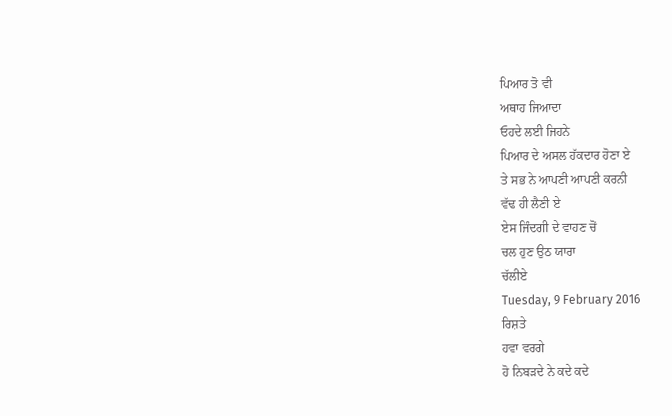ਪਿਆਰ ਤੋ ਵੀ
ਅਥਾਹ ਜਿਆਦਾ
ਓਹਦੇ ਲਈ ਜਿਹਨੇ
ਪਿਆਰ ਦੇ ਅਸਲ ਹੱਕਦਾਰ ਹੋਣਾ ਏ
ਤੇ ਸਭ ਨੇ ਆਪਣੀ ਆਪਣੀ ਕਰਨੀ
ਵੱਢ ਹੀ ਲੈਣੀ ਏ
ਏਸ ਜਿੰਦਗੀ ਦੇ ਵਾਹਣ ਚੋਂ
ਚਲ ਹੁਣ ਉਠ ਯਾਰਾ
ਚੱਲੀਏ
Tuesday, 9 February 2016
ਰਿਸ਼ਤੇ
ਹਵਾ ਵਰਗੇ
ਹੋ ਨਿਬੜਦੇ ਨੇ ਕਦੇ ਕਦੇ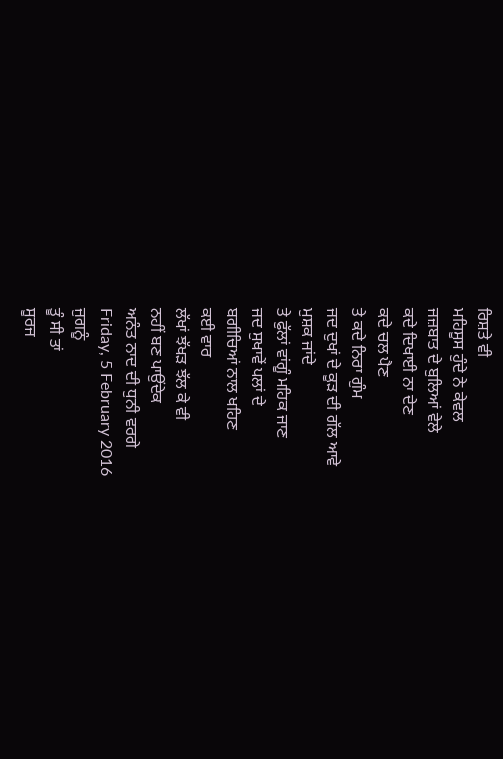ਰਿਸ਼ਤੇ ਵੀ
ਮਹਿਸੂਸ ਹੁੰਦੇ ਨੇ ਕੇਵਲ
ਜਜ਼ਬਾਤ ਦੇ ਬੁਲਿਆਂ ਵੇਲੇ
ਕਦੇ ਦਿਖਾਈ ਨਾ ਦੇਣ
ਕਦੇ ਚਲ ਪੈਣ
ਤੇ ਕਦੇ ਨਿਰਾ ਗੁੰਮ
ਜਦ ਦੁਖਾਂ ਦੇ ਕੂੜ ਦੀ ਗੱਲ ਆਵੇ
ਮੁਸ਼ਕ ਜਾਂਦੇ
ਤੇ ਫੁੱਲਾਂ ਵਾਂਗੂੰ ਮਹਿਕ ਜਾਣ
ਜਦ ਸੁਖਾਵੇਂ ਪਲਾਂ ਦੇ
ਬਗੀਚਿਆਂ ਨਾਲ ਖਹਿਣ
ਕਈ ਵਾਰ
ਲੱਖਾਂ ਝੱਖੜ ਝੱਲ ਕੇ ਵੀ
ਨਹੀਂ ਬਣ ਪਾਉਂਦੇਕ
ਅਨੰਤ ਨਾਦ ਦੀ ਧੁਨੀ ਵਰਗੇ
Friday, 5 February 2016
ਜੁਗਨੂੰ
ਤੂੰ ਸੀ ਤਾਂ
ਸੂਰਜ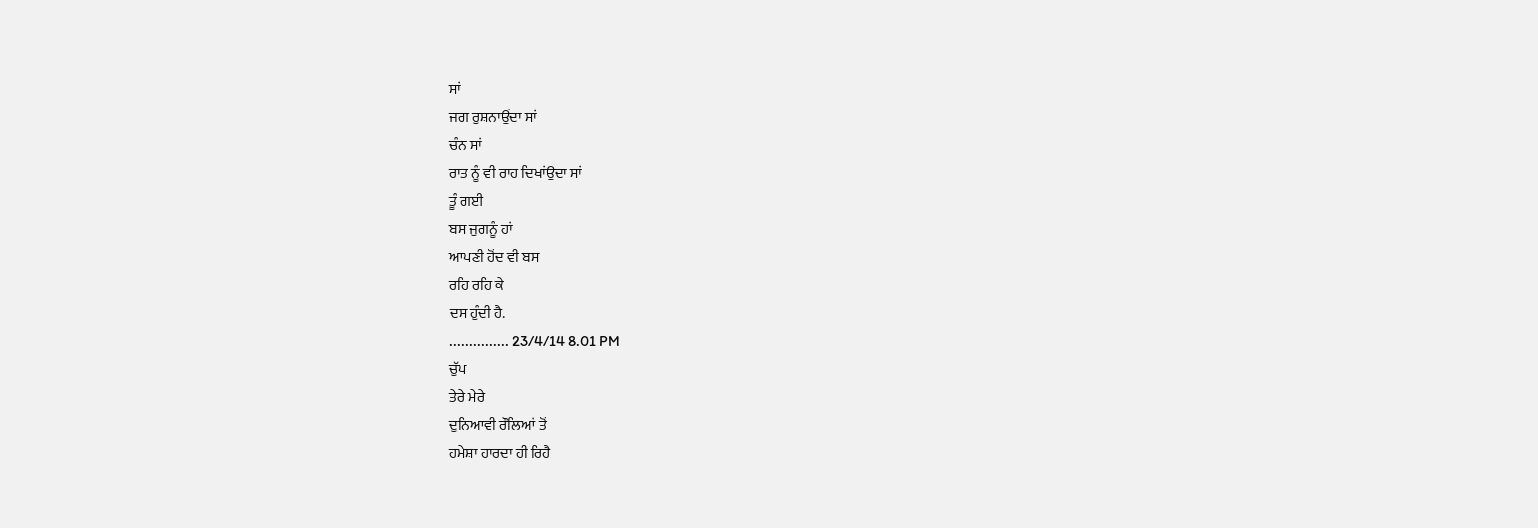ਸਾਂ
ਜਗ ਰੁਸ਼ਨਾਉਂਦਾ ਸਾਂ
ਚੰਨ ਸਾਂ
ਰਾਤ ਨੂੰ ਵੀ ਰਾਹ ਦਿਖਾਂਉਦਾ ਸਾਂ
ਤੂੰ ਗਈ
ਬਸ ਜੁਗਨੂੰ ਹਾਂ
ਆਪਣੀ ਹੋਂਦ ਵੀ ਬਸ
ਰਹਿ ਰਹਿ ਕੇ
ਦਸ ਹੁੰਦੀ ਹੈ.
............... 23/4/14 8.01 PM
ਚੁੱਪ
ਤੇਰੇ ਮੇਰੇ
ਦੁਨਿਆਵੀ ਰੌਲਿਆਂ ਤੋਂ
ਹਮੇਸ਼ਾ ਹਾਰਦਾ ਹੀ ਰਿਹੈ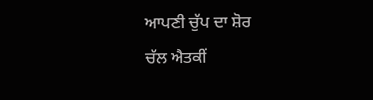ਆਪਣੀ ਚੁੱਪ ਦਾ ਸ਼ੋਰ
ਚੱਲ ਐਤਕੀਂ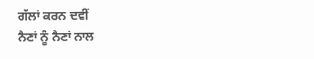ਗੱਲਾਂ ਕਰਨ ਦਵੀਂ
ਨੈਣਾਂ ਨੂੰ ਨੈਣਾਂ ਨਾਲ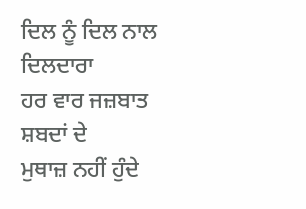ਦਿਲ ਨੂੰ ਦਿਲ ਨਾਲ
ਦਿਲਦਾਰਾ
ਹਰ ਵਾਰ ਜਜ਼ਬਾਤ
ਸ਼ਬਦਾਂ ਦੇ
ਮੁਥਾਜ਼ ਨਹੀਂ ਹੁੰਦੇ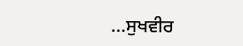...ਸੁਖਵੀਰ